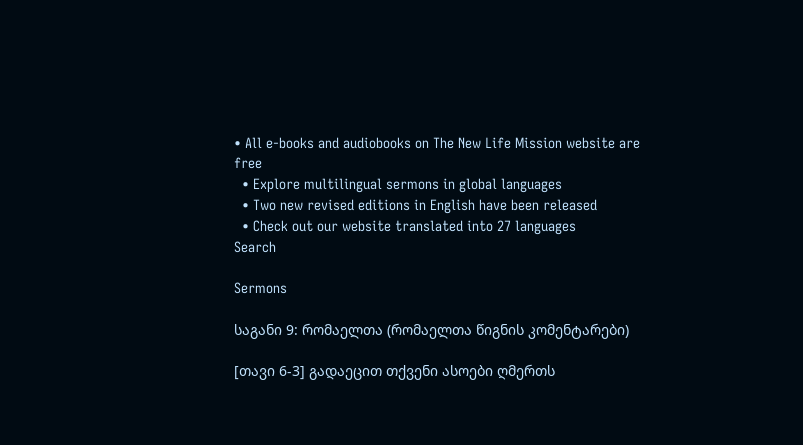• All e-books and audiobooks on The New Life Mission website are free
  • Explore multilingual sermons in global languages
  • Two new revised editions in English have been released
  • Check out our website translated into 27 languages
Search

Sermons

საგანი 9: რომაელთა (რომაელთა წიგნის კომენტარები)

[თავი 6-3] გადაეცით თქვენი ასოები ღმერთს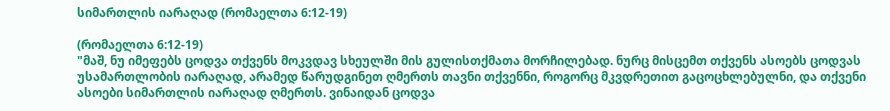სიმართლის იარაღად (რომაელთა 6:12-19)

(რომაელთა 6:12-19)
"მაშ, ნუ იმეფებს ცოდვა თქვენს მოკვდავ სხეულში მის გულისთქმათა მორჩილებად. ნურც მისცემთ თქვენს ასოებს ცოდვას უსამართლობის იარაღად, არამედ წარუდგინეთ ღმერთს თავნი თქვენნი, როგორც მკვდრეთით გაცოცხლებულნი, და თქვენი ასოები სიმართლის იარაღად ღმერთს. ვინაიდან ცოდვა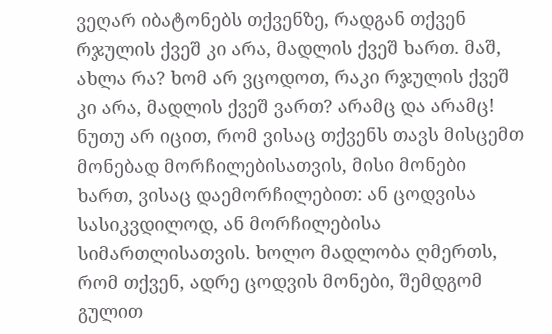ვეღარ იბატონებს თქვენზე, რადგან თქვენ რჯულის ქვეშ კი არა, მადლის ქვეშ ხართ. მაშ, ახლა რა? ხომ არ ვცოდოთ, რაკი რჯულის ქვეშ კი არა, მადლის ქვეშ ვართ? არამც და არამც! ნუთუ არ იცით, რომ ვისაც თქვენს თავს მისცემთ მონებად მორჩილებისათვის, მისი მონები ხართ, ვისაც დაემორჩილებით: ან ცოდვისა სასიკვდილოდ, ან მორჩილებისა სიმართლისათვის. ხოლო მადლობა ღმერთს, რომ თქვენ, ადრე ცოდვის მონები, შემდგომ გულით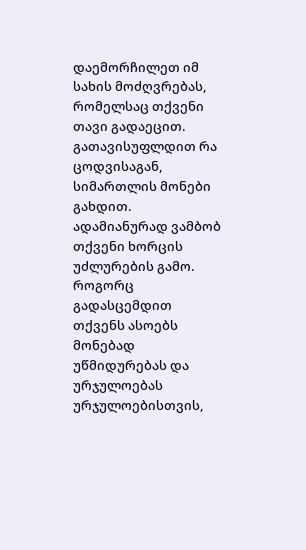დაემორჩილეთ იმ სახის მოძღვრებას, რომელსაც თქვენი თავი გადაეცით. გათავისუფლდით რა ცოდვისაგან, სიმართლის მონები გახდით. ადამიანურად ვამბობ თქვენი ხორცის უძლურების გამო. როგორც გადასცემდით თქვენს ასოებს მონებად უწმიდურებას და ურჯულოებას ურჯულოებისთვის,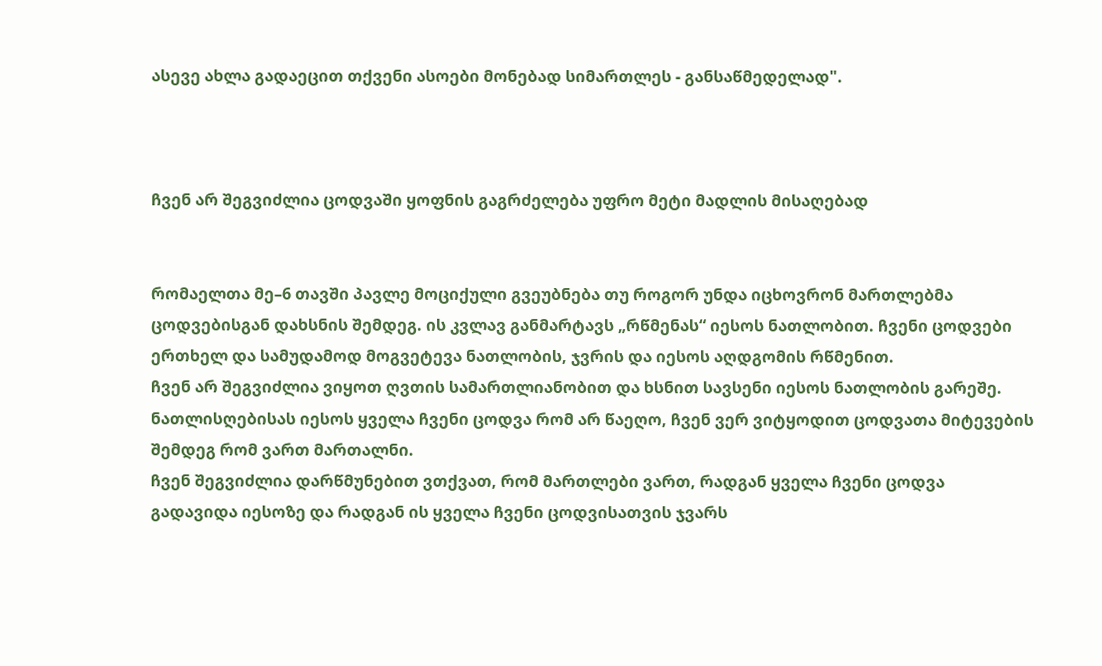ასევე ახლა გადაეცით თქვენი ასოები მონებად სიმართლეს - განსაწმედელად".



ჩვენ არ შეგვიძლია ცოდვაში ყოფნის გაგრძელება უფრო მეტი მადლის მისაღებად


რომაელთა მე–6 თავში პავლე მოციქული გვეუბნება თუ როგორ უნდა იცხოვრონ მართლებმა ცოდვებისგან დახსნის შემდეგ. ის კვლავ განმარტავს „რწმენას“ იესოს ნათლობით. ჩვენი ცოდვები ერთხელ და სამუდამოდ მოგვეტევა ნათლობის, ჯვრის და იესოს აღდგომის რწმენით.
ჩვენ არ შეგვიძლია ვიყოთ ღვთის სამართლიანობით და ხსნით სავსენი იესოს ნათლობის გარეშე. ნათლისღებისას იესოს ყველა ჩვენი ცოდვა რომ არ წაეღო, ჩვენ ვერ ვიტყოდით ცოდვათა მიტევების შემდეგ რომ ვართ მართალნი.
ჩვენ შეგვიძლია დარწმუნებით ვთქვათ, რომ მართლები ვართ, რადგან ყველა ჩვენი ცოდვა გადავიდა იესოზე და რადგან ის ყველა ჩვენი ცოდვისათვის ჯვარს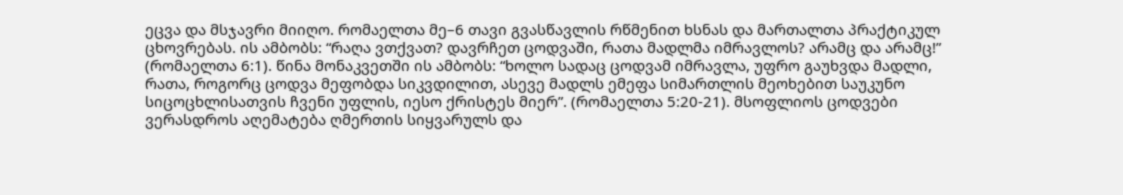ეცვა და მსჯავრი მიიღო. რომაელთა მე–6 თავი გვასწავლის რწმენით ხსნას და მართალთა პრაქტიკულ ცხოვრებას. ის ამბობს: “რაღა ვთქვათ? დავრჩეთ ცოდვაში, რათა მადლმა იმრავლოს? არამც და არამც!” (რომაელთა 6:1). წინა მონაკვეთში ის ამბობს: “ხოლო სადაც ცოდვამ იმრავლა, უფრო გაუხვდა მადლი, რათა, როგორც ცოდვა მეფობდა სიკვდილით, ასევე მადლს ემეფა სიმართლის მეოხებით საუკუნო სიცოცხლისათვის ჩვენი უფლის, იესო ქრისტეს მიერ”. (რომაელთა 5:20-21). მსოფლიოს ცოდვები ვერასდროს აღემატება ღმერთის სიყვარულს და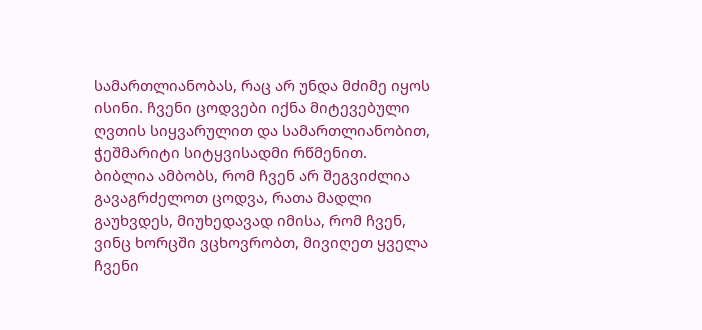სამართლიანობას, რაც არ უნდა მძიმე იყოს ისინი. ჩვენი ცოდვები იქნა მიტევებული ღვთის სიყვარულით და სამართლიანობით, ჭეშმარიტი სიტყვისადმი რწმენით.
ბიბლია ამბობს, რომ ჩვენ არ შეგვიძლია გავაგრძელოთ ცოდვა, რათა მადლი გაუხვდეს, მიუხედავად იმისა, რომ ჩვენ, ვინც ხორცში ვცხოვრობთ, მივიღეთ ყველა ჩვენი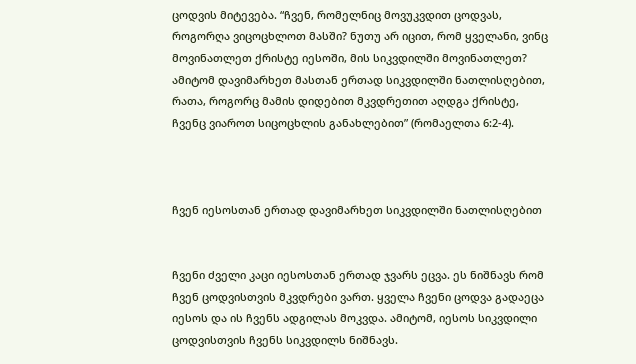ცოდვის მიტევება. “ჩვენ, რომელნიც მოვუკვდით ცოდვას, როგორღა ვიცოცხლოთ მასში? ნუთუ არ იცით, რომ ყველანი, ვინც მოვინათლეთ ქრისტე იესოში, მის სიკვდილში მოვინათლეთ? ამიტომ დავიმარხეთ მასთან ერთად სიკვდილში ნათლისღებით, რათა, როგორც მამის დიდებით მკვდრეთით აღდგა ქრისტე, ჩვენც ვიაროთ სიცოცხლის განახლებით” (რომაელთა 6:2-4).



ჩვენ იესოსთან ერთად დავიმარხეთ სიკვდილში ნათლისღებით


ჩვენი ძველი კაცი იესოსთან ერთად ჯვარს ეცვა. ეს ნიშნავს რომ ჩვენ ცოდვისთვის მკვდრები ვართ. ყველა ჩვენი ცოდვა გადაეცა იესოს და ის ჩვენს ადგილას მოკვდა. ამიტომ, იესოს სიკვდილი ცოდვისთვის ჩვენს სიკვდილს ნიშნავს.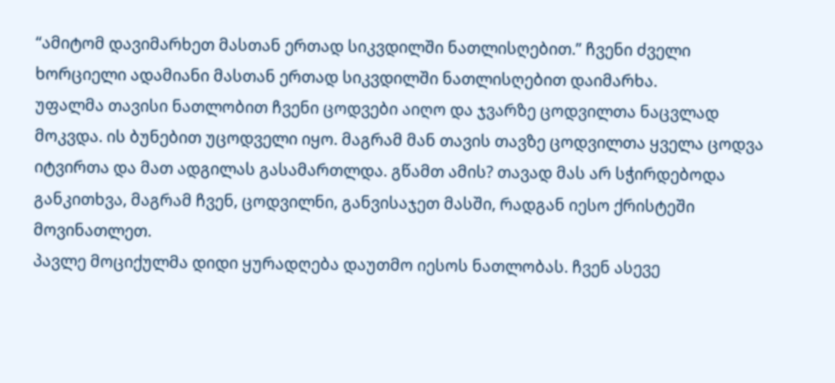“ამიტომ დავიმარხეთ მასთან ერთად სიკვდილში ნათლისღებით.” ჩვენი ძველი ხორციელი ადამიანი მასთან ერთად სიკვდილში ნათლისღებით დაიმარხა.
უფალმა თავისი ნათლობით ჩვენი ცოდვები აიღო და ჯვარზე ცოდვილთა ნაცვლად მოკვდა. ის ბუნებით უცოდველი იყო. მაგრამ მან თავის თავზე ცოდვილთა ყველა ცოდვა იტვირთა და მათ ადგილას გასამართლდა. გწამთ ამის? თავად მას არ სჭირდებოდა განკითხვა, მაგრამ ჩვენ, ცოდვილნი, განვისაჯეთ მასში, რადგან იესო ქრისტეში მოვინათლეთ.
პავლე მოციქულმა დიდი ყურადღება დაუთმო იესოს ნათლობას. ჩვენ ასევე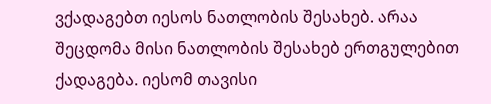ვქადაგებთ იესოს ნათლობის შესახებ. არაა შეცდომა მისი ნათლობის შესახებ ერთგულებით ქადაგება. იესომ თავისი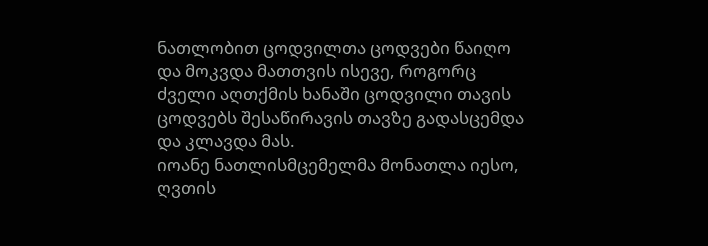ნათლობით ცოდვილთა ცოდვები წაიღო და მოკვდა მათთვის ისევე, როგორც ძველი აღთქმის ხანაში ცოდვილი თავის ცოდვებს შესაწირავის თავზე გადასცემდა და კლავდა მას.
იოანე ნათლისმცემელმა მონათლა იესო, ღვთის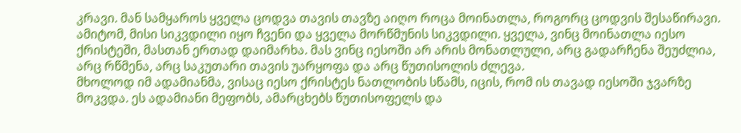კრავი. მან სამყაროს ყველა ცოდვა თავის თავზე აიღო როცა მოინათლა, როგორც ცოდვის შესაწირავი. ამიტომ, მისი სიკვდილი იყო ჩვენი და ყველა მორწმუნის სიკვდილი. ყველა, ვინც მოინათლა იესო ქრისტეში, მასთან ერთად დაიმარხა. მას ვინც იესოში არ არის მონათლული, არც გადარჩენა შეუძლია, არც რწმენა, არც საკუთარი თავის უარყოფა და არც წუთისოლის ძლევა.
მხოლოდ იმ ადამიანმა, ვისაც იესო ქრისტეს ნათლობის სწამს, იცის, რომ ის თავად იესოში ჯვარზე მოკვდა. ეს ადამიანი მეფობს, ამარცხებს წუთისოფელს და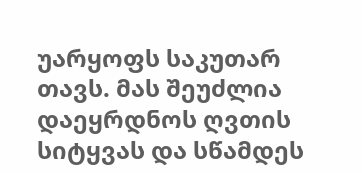უარყოფს საკუთარ თავს. მას შეუძლია დაეყრდნოს ღვთის სიტყვას და სწამდეს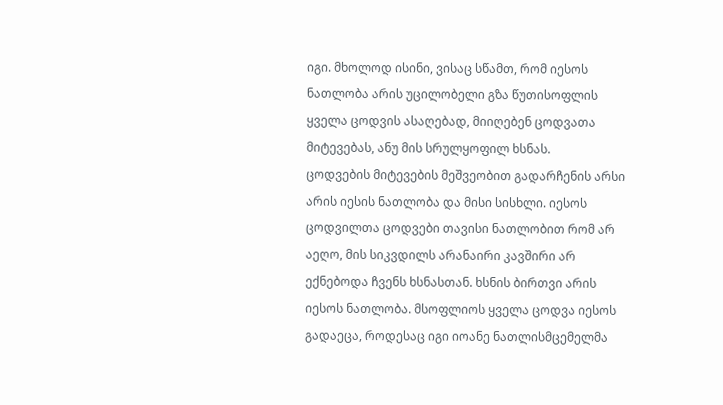იგი. მხოლოდ ისინი, ვისაც სწამთ, რომ იესოს ნათლობა არის უცილობელი გზა წუთისოფლის ყველა ცოდვის ასაღებად, მიიღებენ ცოდვათა მიტევებას, ანუ მის სრულყოფილ ხსნას.
ცოდვების მიტევების მეშვეობით გადარჩენის არსი არის იესის ნათლობა და მისი სისხლი. იესოს ცოდვილთა ცოდვები თავისი ნათლობით რომ არ აეღო, მის სიკვდილს არანაირი კავშირი არ ექნებოდა ჩვენს ხსნასთან. ხსნის ბირთვი არის იესოს ნათლობა. მსოფლიოს ყველა ცოდვა იესოს გადაეცა, როდესაც იგი იოანე ნათლისმცემელმა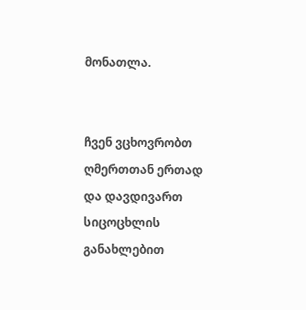მონათლა.


ჩვენ ვცხოვრობთ ღმერთთან ერთად და დავდივართ სიცოცხლის განახლებით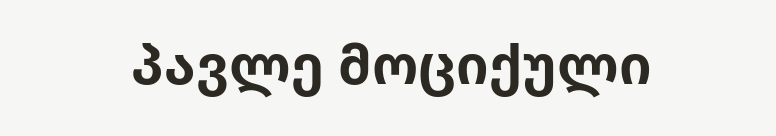პავლე მოციქული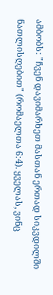ამბობს: "ჩვენ დავიმარხეთ მასთან ერთად სიკვდილში ნათლისღებით" (რომაელთა 6:4). ყველას, ვინც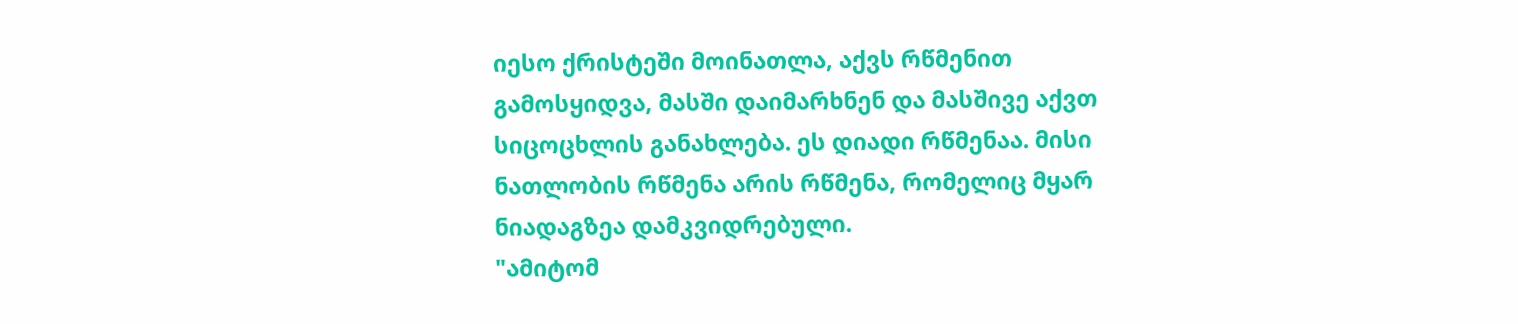იესო ქრისტეში მოინათლა, აქვს რწმენით გამოსყიდვა, მასში დაიმარხნენ და მასშივე აქვთ სიცოცხლის განახლება. ეს დიადი რწმენაა. მისი ნათლობის რწმენა არის რწმენა, რომელიც მყარ ნიადაგზეა დამკვიდრებული.
"ამიტომ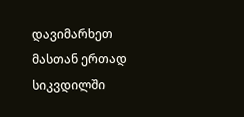დავიმარხეთ მასთან ერთად სიკვდილში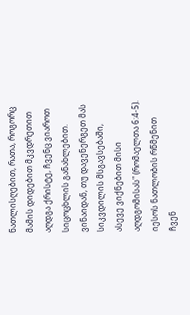ნათლისღებით, რათა, როგორც მამის დიდებით მკვდრეთით აღდგა ქრისტე, ჩვენც ვიაროთ სიცოცხლის განახლებით. ვინაიდან, თუ დავენერგეთ მას სიკვდილის მსგავსებაში, ასევე ვიქნებით მისი აღდგომისას" (რომაელთა 6:4-5). იესოს ნათლობის რწმენით ჩვენ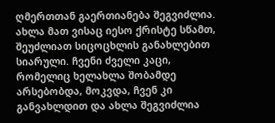ღმერთთან გაერთიანება შეგვიძლია.
ახლა მათ ვისაც იესო ქრისტე სწამთ, შეუძლიათ სიცოცხლის განახლებით სიარული. ჩვენი ძველი კაცი, რომელიც ხელახლა შობამდე არსებობდა, მოკვდა, ჩვენ კი განვახლდით და ახლა შეგვიძლია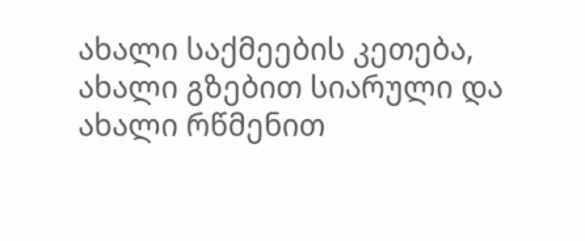ახალი საქმეების კეთება, ახალი გზებით სიარული და ახალი რწმენით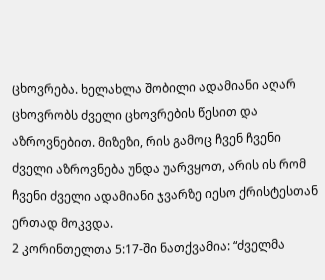ცხოვრება. ხელახლა შობილი ადამიანი აღარ ცხოვრობს ძველი ცხოვრების წესით და აზროვნებით. მიზეზი, რის გამოც ჩვენ ჩვენი ძველი აზროვნება უნდა უარვყოთ, არის ის რომ ჩვენი ძველი ადამიანი ჯვარზე იესო ქრისტესთან ერთად მოკვდა.
2 კორინთელთა 5:17-ში ნათქვამია: “ძველმა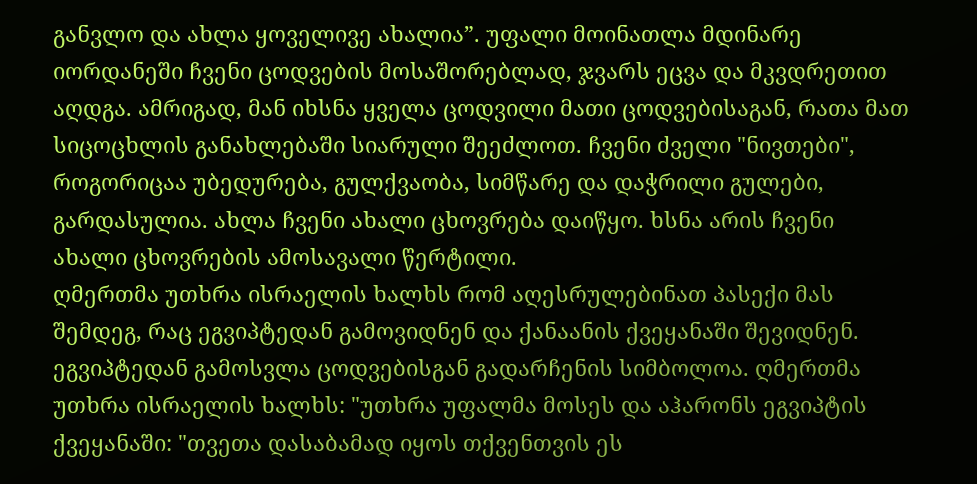განვლო და ახლა ყოველივე ახალია”. უფალი მოინათლა მდინარე იორდანეში ჩვენი ცოდვების მოსაშორებლად, ჯვარს ეცვა და მკვდრეთით აღდგა. ამრიგად, მან იხსნა ყველა ცოდვილი მათი ცოდვებისაგან, რათა მათ სიცოცხლის განახლებაში სიარული შეეძლოთ. ჩვენი ძველი "ნივთები", როგორიცაა უბედურება, გულქვაობა, სიმწარე და დაჭრილი გულები, გარდასულია. ახლა ჩვენი ახალი ცხოვრება დაიწყო. ხსნა არის ჩვენი ახალი ცხოვრების ამოსავალი წერტილი.
ღმერთმა უთხრა ისრაელის ხალხს რომ აღესრულებინათ პასექი მას შემდეგ, რაც ეგვიპტედან გამოვიდნენ და ქანაანის ქვეყანაში შევიდნენ. ეგვიპტედან გამოსვლა ცოდვებისგან გადარჩენის სიმბოლოა. ღმერთმა უთხრა ისრაელის ხალხს: "უთხრა უფალმა მოსეს და აჰარონს ეგვიპტის ქვეყანაში: "თვეთა დასაბამად იყოს თქვენთვის ეს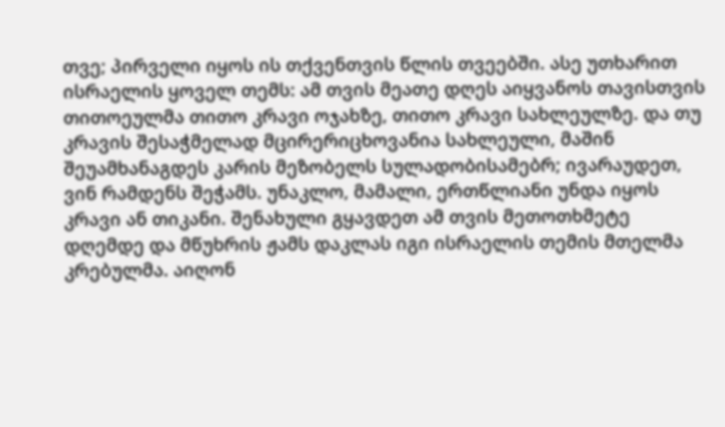თვე; პირველი იყოს ის თქვენთვის წლის თვეებში. ასე უთხარით ისრაელის ყოველ თემს: ამ თვის მეათე დღეს აიყვანოს თავისთვის თითოეულმა თითო კრავი ოჯახზე, თითო კრავი სახლეულზე. და თუ კრავის შესაჭმელად მცირერიცხოვანია სახლეული, მაშინ შეუამხანაგდეს კარის მეზობელს სულადობისამებრ; ივარაუდეთ, ვინ რამდენს შეჭამს. უნაკლო, მამალი, ერთწლიანი უნდა იყოს კრავი ან თიკანი. შენახული გყავდეთ ამ თვის მეთოთხმეტე დღემდე და მწუხრის ჟამს დაკლას იგი ისრაელის თემის მთელმა კრებულმა. აიღონ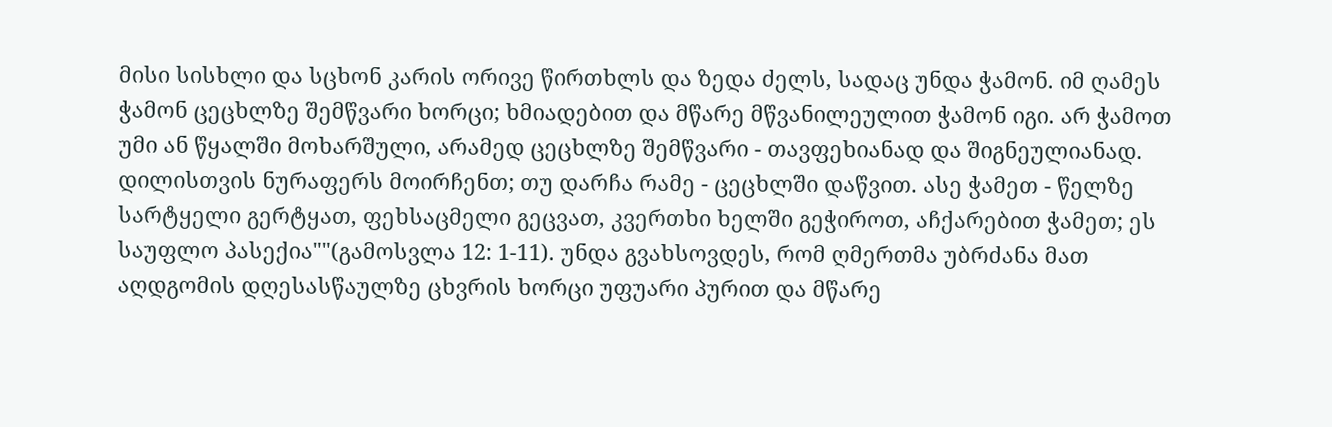მისი სისხლი და სცხონ კარის ორივე წირთხლს და ზედა ძელს, სადაც უნდა ჭამონ. იმ ღამეს ჭამონ ცეცხლზე შემწვარი ხორცი; ხმიადებით და მწარე მწვანილეულით ჭამონ იგი. არ ჭამოთ უმი ან წყალში მოხარშული, არამედ ცეცხლზე შემწვარი - თავფეხიანად და შიგნეულიანად. დილისთვის ნურაფერს მოირჩენთ; თუ დარჩა რამე - ცეცხლში დაწვით. ასე ჭამეთ - წელზე სარტყელი გერტყათ, ფეხსაცმელი გეცვათ, კვერთხი ხელში გეჭიროთ, აჩქარებით ჭამეთ; ეს საუფლო პასექია""(გამოსვლა 12: 1-11). უნდა გვახსოვდეს, რომ ღმერთმა უბრძანა მათ აღდგომის დღესასწაულზე ცხვრის ხორცი უფუარი პურით და მწარე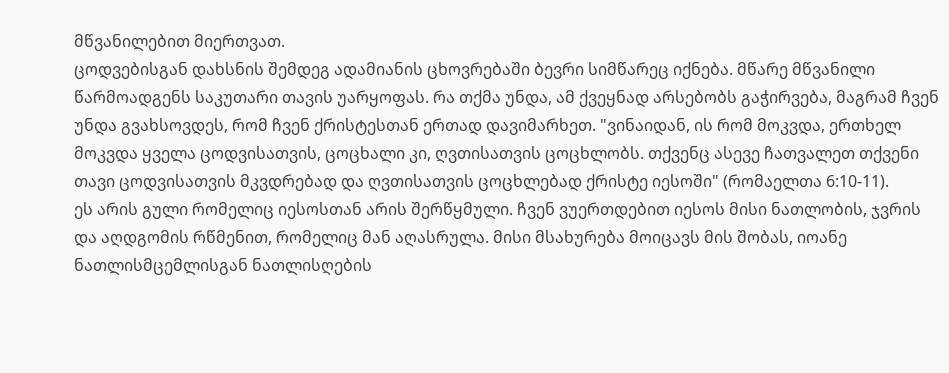მწვანილებით მიერთვათ.
ცოდვებისგან დახსნის შემდეგ ადამიანის ცხოვრებაში ბევრი სიმწარეც იქნება. მწარე მწვანილი წარმოადგენს საკუთარი თავის უარყოფას. რა თქმა უნდა, ამ ქვეყნად არსებობს გაჭირვება, მაგრამ ჩვენ უნდა გვახსოვდეს, რომ ჩვენ ქრისტესთან ერთად დავიმარხეთ. "ვინაიდან, ის რომ მოკვდა, ერთხელ მოკვდა ყველა ცოდვისათვის, ცოცხალი კი, ღვთისათვის ცოცხლობს. თქვენც ასევე ჩათვალეთ თქვენი თავი ცოდვისათვის მკვდრებად და ღვთისათვის ცოცხლებად ქრისტე იესოში" (რომაელთა 6:10-11).
ეს არის გული რომელიც იესოსთან არის შერწყმული. ჩვენ ვუერთდებით იესოს მისი ნათლობის, ჯვრის და აღდგომის რწმენით, რომელიც მან აღასრულა. მისი მსახურება მოიცავს მის შობას, იოანე ნათლისმცემლისგან ნათლისღების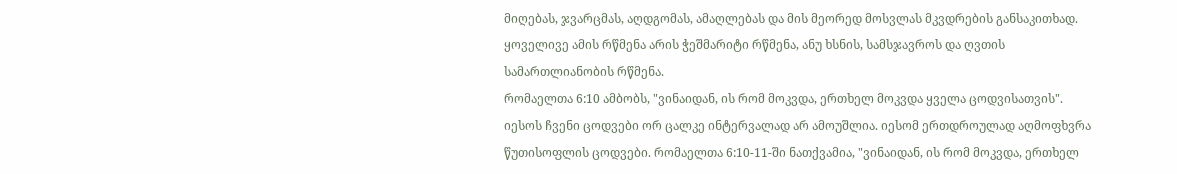მიღებას, ჯვარცმას, აღდგომას, ამაღლებას და მის მეორედ მოსვლას მკვდრების განსაკითხად. ყოველივე ამის რწმენა არის ჭეშმარიტი რწმენა, ანუ ხსნის, სამსჯავროს და ღვთის სამართლიანობის რწმენა.
რომაელთა 6:10 ამბობს, "ვინაიდან, ის რომ მოკვდა, ერთხელ მოკვდა ყველა ცოდვისათვის". იესოს ჩვენი ცოდვები ორ ცალკე ინტერვალად არ ამოუშლია. იესომ ერთდროულად აღმოფხვრა წუთისოფლის ცოდვები. რომაელთა 6:10-11-ში ნათქვამია, "ვინაიდან, ის რომ მოკვდა, ერთხელ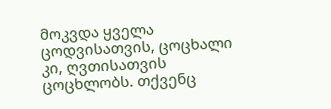მოკვდა ყველა ცოდვისათვის, ცოცხალი კი, ღვთისათვის ცოცხლობს. თქვენც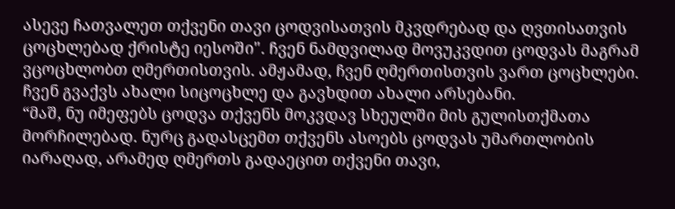ასევე ჩათვალეთ თქვენი თავი ცოდვისათვის მკვდრებად და ღვთისათვის ცოცხლებად ქრისტე იესოში". ჩვენ ნამდვილად მოვუკვდით ცოდვას მაგრამ ვცოცხლობთ ღმერთისთვის. ამჟამად, ჩვენ ღმერთისთვის ვართ ცოცხლები. ჩვენ გვაქვს ახალი სიცოცხლე და გავხდით ახალი არსებანი.
“მაშ, ნუ იმეფებს ცოდვა თქვენს მოკვდავ სხეულში მის გულისთქმათა მორჩილებად. ნურც გადასცემთ თქვენს ასოებს ცოდვას უმართლობის იარაღად, არამედ ღმერთს გადაეცით თქვენი თავი,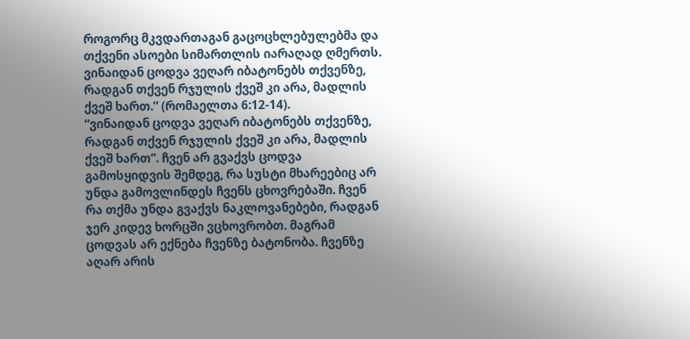როგორც მკვდართაგან გაცოცხლებულებმა და თქვენი ასოები სიმართლის იარაღად ღმერთს. ვინაიდან ცოდვა ვეღარ იბატონებს თქვენზე, რადგან თქვენ რჯულის ქვეშ კი არა, მადლის ქვეშ ხართ.” (რომაელთა 6:12-14).
“ვინაიდან ცოდვა ვეღარ იბატონებს თქვენზე, რადგან თქვენ რჯულის ქვეშ კი არა, მადლის ქვეშ ხართ”. ჩვენ არ გვაქვს ცოდვა გამოსყიდვის შემდეგ, რა სუსტი მხარეებიც არ უნდა გამოვლინდეს ჩვენს ცხოვრებაში. ჩვენ რა თქმა უნდა გვაქვს ნაკლოვანებები, რადგან ჯერ კიდევ ხორცში ვცხოვრობთ. მაგრამ ცოდვას არ ექნება ჩვენზე ბატონობა. ჩვენზე აღარ არის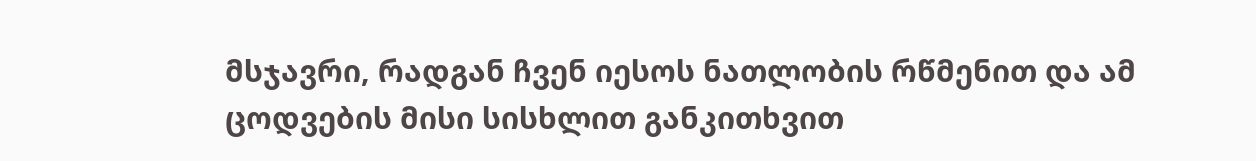მსჯავრი, რადგან ჩვენ იესოს ნათლობის რწმენით და ამ ცოდვების მისი სისხლით განკითხვით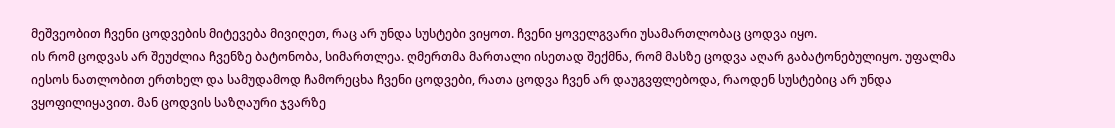მეშვეობით ჩვენი ცოდვების მიტევება მივიღეთ, რაც არ უნდა სუსტები ვიყოთ. ჩვენი ყოველგვარი უსამართლობაც ცოდვა იყო.
ის რომ ცოდვას არ შეუძლია ჩვენზე ბატონობა, სიმართლეა. ღმერთმა მართალი ისეთად შექმნა, რომ მასზე ცოდვა აღარ გაბატონებულიყო. უფალმა იესოს ნათლობით ერთხელ და სამუდამოდ ჩამორეცხა ჩვენი ცოდვები, რათა ცოდვა ჩვენ არ დაუგვფლებოდა, რაოდენ სუსტებიც არ უნდა ვყოფილიყავით. მან ცოდვის საზღაური ჯვარზე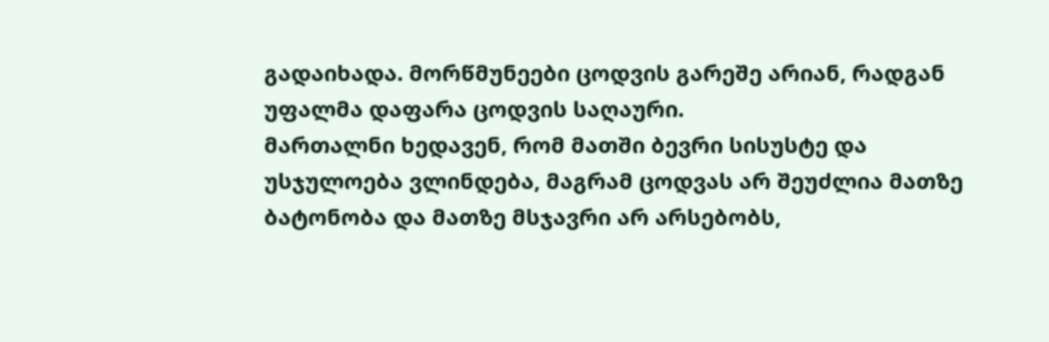გადაიხადა. მორწმუნეები ცოდვის გარეშე არიან, რადგან უფალმა დაფარა ცოდვის საღაური.
მართალნი ხედავენ, რომ მათში ბევრი სისუსტე და უსჯულოება ვლინდება, მაგრამ ცოდვას არ შეუძლია მათზე ბატონობა და მათზე მსჯავრი არ არსებობს,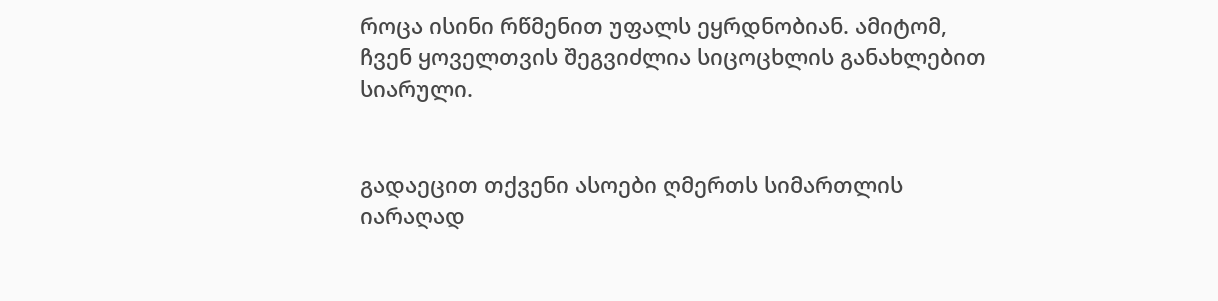როცა ისინი რწმენით უფალს ეყრდნობიან. ამიტომ, ჩვენ ყოველთვის შეგვიძლია სიცოცხლის განახლებით სიარული.


გადაეცით თქვენი ასოები ღმერთს სიმართლის იარაღად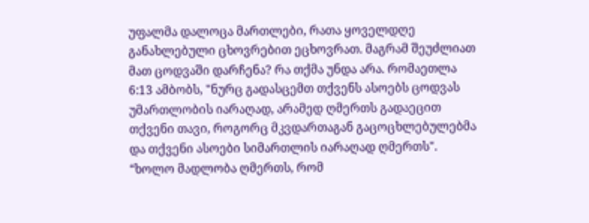უფალმა დალოცა მართლები, რათა ყოველდღე განახლებული ცხოვრებით ეცხოვრათ. მაგრამ შეუძლიათ მათ ცოდვაში დარჩენა? რა თქმა უნდა არა. რომაეთლა 6:13 ამბობს, "ნურც გადასცემთ თქვენს ასოებს ცოდვას უმართლობის იარაღად, არამედ ღმერთს გადაეცით თქვენი თავი, როგორც მკვდართაგან გაცოცხლებულებმა და თქვენი ასოები სიმართლის იარაღად ღმერთს".
“ხოლო მადლობა ღმერთს, რომ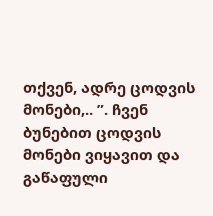თქვენ, ადრე ცოდვის მონები,.. ”. ჩვენ ბუნებით ცოდვის მონები ვიყავით და გაწაფული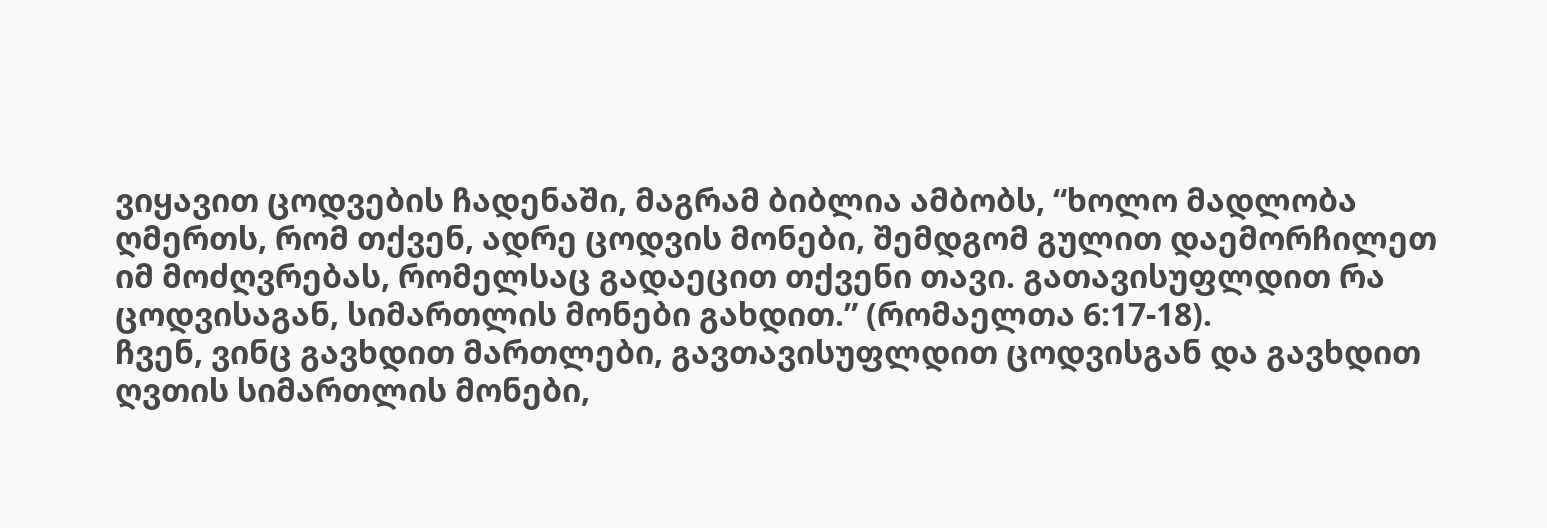ვიყავით ცოდვების ჩადენაში, მაგრამ ბიბლია ამბობს, “ხოლო მადლობა ღმერთს, რომ თქვენ, ადრე ცოდვის მონები, შემდგომ გულით დაემორჩილეთ იმ მოძღვრებას, რომელსაც გადაეცით თქვენი თავი. გათავისუფლდით რა ცოდვისაგან, სიმართლის მონები გახდით.” (რომაელთა 6:17-18).
ჩვენ, ვინც გავხდით მართლები, გავთავისუფლდით ცოდვისგან და გავხდით ღვთის სიმართლის მონები,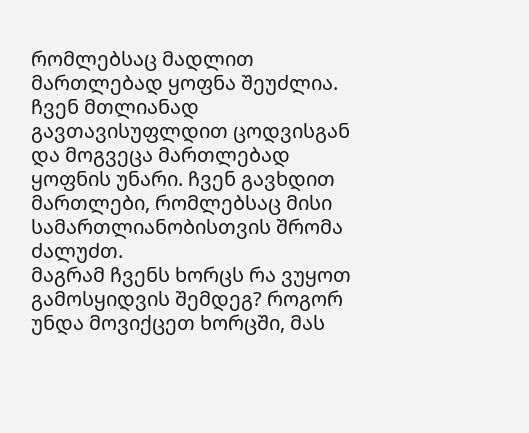რომლებსაც მადლით მართლებად ყოფნა შეუძლია. ჩვენ მთლიანად გავთავისუფლდით ცოდვისგან და მოგვეცა მართლებად ყოფნის უნარი. ჩვენ გავხდით მართლები, რომლებსაც მისი სამართლიანობისთვის შრომა ძალუძთ.
მაგრამ ჩვენს ხორცს რა ვუყოთ გამოსყიდვის შემდეგ? როგორ უნდა მოვიქცეთ ხორცში, მას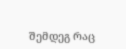შემდეგ რაც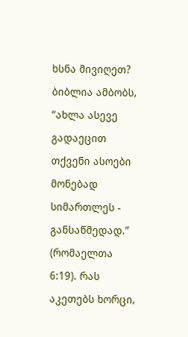ხსნა მივიღეთ? ბიბლია ამბობს, “ახლა ასევე გადაეცით თქვენი ასოები მონებად სიმართლეს - განსაწმედად.” (რომაელთა 6:19). რას აკეთებს ხორცი,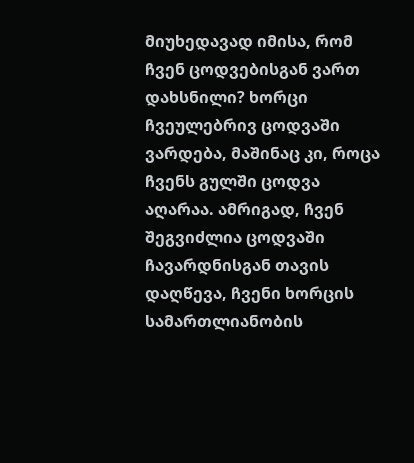მიუხედავად იმისა, რომ ჩვენ ცოდვებისგან ვართ დახსნილი? ხორცი ჩვეულებრივ ცოდვაში ვარდება, მაშინაც კი, როცა ჩვენს გულში ცოდვა აღარაა. ამრიგად, ჩვენ შეგვიძლია ცოდვაში ჩავარდნისგან თავის დაღწევა, ჩვენი ხორცის სამართლიანობის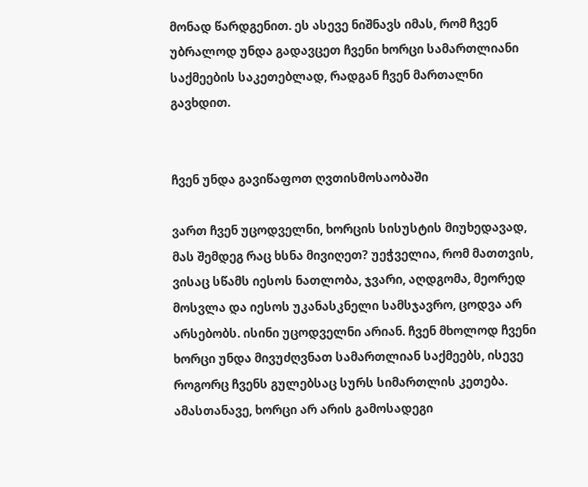მონად წარდგენით. ეს ასევე ნიშნავს იმას, რომ ჩვენ უბრალოდ უნდა გადავცეთ ჩვენი ხორცი სამართლიანი საქმეების საკეთებლად, რადგან ჩვენ მართალნი გავხდით.


ჩვენ უნდა გავიწაფოთ ღვთისმოსაობაში

ვართ ჩვენ უცოდველნი, ხორცის სისუსტის მიუხედავად, მას შემდეგ რაც ხსნა მივიღეთ? უეჭველია, რომ მათთვის, ვისაც სწამს იესოს ნათლობა, ჯვარი, აღდგომა, მეორედ მოსვლა და იესოს უკანასკნელი სამსჯავრო, ცოდვა არ არსებობს. ისინი უცოდველნი არიან. ჩვენ მხოლოდ ჩვენი ხორცი უნდა მივუძღვნათ სამართლიან საქმეებს, ისევე როგორც ჩვენს გულებსაც სურს სიმართლის კეთება. ამასთანავე, ხორცი არ არის გამოსადეგი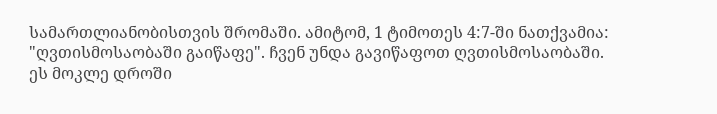სამართლიანობისთვის შრომაში. ამიტომ, 1 ტიმოთეს 4:7-ში ნათქვამია: "ღვთისმოსაობაში გაიწაფე". ჩვენ უნდა გავიწაფოთ ღვთისმოსაობაში.
ეს მოკლე დროში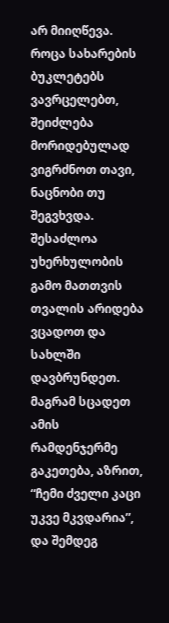არ მიიღწევა. როცა სახარების ბუკლეტებს ვავრცელებთ, შეიძლება მორიდებულად ვიგრძნოთ თავი, ნაცნობი თუ შეგვხვდა. შესაძლოა უხერხულობის გამო მათთვის თვალის არიდება ვცადოთ და სახლში დავბრუნდეთ. მაგრამ სცადეთ ამის რამდენჯერმე გაკეთება, აზრით, “ჩემი ძველი კაცი უკვე მკვდარია”, და შემდეგ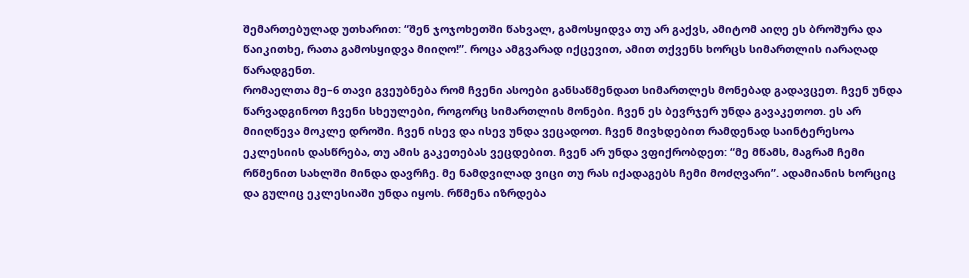შემართებულად უთხარით: “შენ ჯოჯოხეთში წახვალ, გამოსყიდვა თუ არ გაქვს, ამიტომ აიღე ეს ბროშურა და წაიკითხე, რათა გამოსყიდვა მიიღო!”. როცა ამგვარად იქცევით, ამით თქვენს ხორცს სიმართლის იარაღად წარადგენთ.
რომაელთა მე–6 თავი გვეუბნება რომ ჩვენი ასოები განსაწმენდათ სიმართლეს მონებად გადავცეთ. ჩვენ უნდა წარვადგინოთ ჩვენი სხეულები, როგორც სიმართლის მონები. ჩვენ ეს ბევრჯერ უნდა გავაკეთოთ. ეს არ მიიღწევა მოკლე დროში. ჩვენ ისევ და ისევ უნდა ვეცადოთ. ჩვენ მივხდებით რამდენად საინტერესოა ეკლესიის დასწრება, თუ ამის გაკეთებას ვეცდებით. ჩვენ არ უნდა ვფიქრობდეთ: “მე მწამს, მაგრამ ჩემი რწმენით სახლში მინდა დავრჩე. მე ნამდვილად ვიცი თუ რას იქადაგებს ჩემი მოძღვარი”. ადამიანის ხორციც და გულიც ეკლესიაში უნდა იყოს. რწმენა იზრდება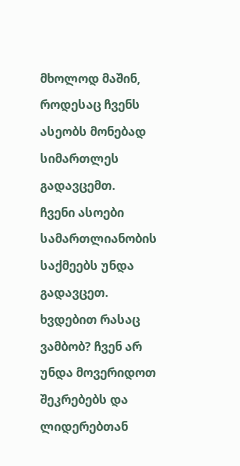მხოლოდ მაშინ, როდესაც ჩვენს ასეობს მონებად სიმართლეს გადავცემთ.
ჩვენი ასოები სამართლიანობის საქმეებს უნდა გადავცეთ. ხვდებით რასაც ვამბობ? ჩვენ არ უნდა მოვერიდოთ შეკრებებს და ლიდერებთან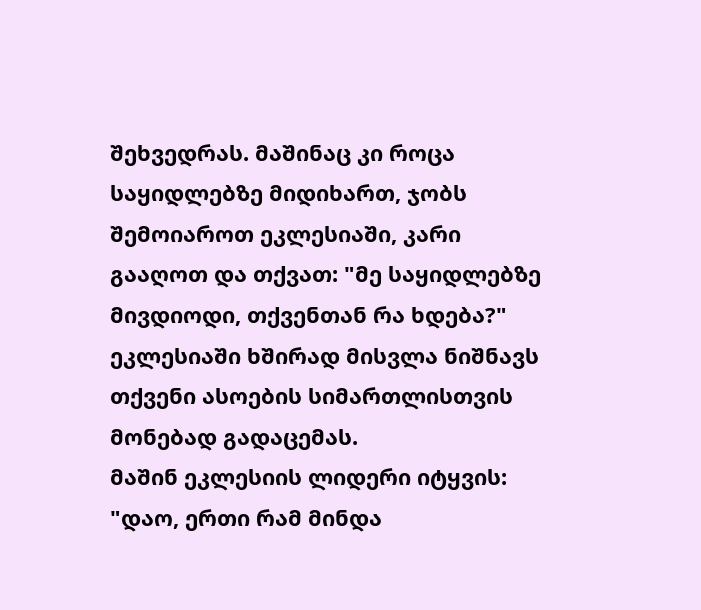შეხვედრას. მაშინაც კი როცა საყიდლებზე მიდიხართ, ჯობს შემოიაროთ ეკლესიაში, კარი გააღოთ და თქვათ: "მე საყიდლებზე მივდიოდი, თქვენთან რა ხდება?" ეკლესიაში ხშირად მისვლა ნიშნავს თქვენი ასოების სიმართლისთვის მონებად გადაცემას.
მაშინ ეკლესიის ლიდერი იტყვის: "დაო, ერთი რამ მინდა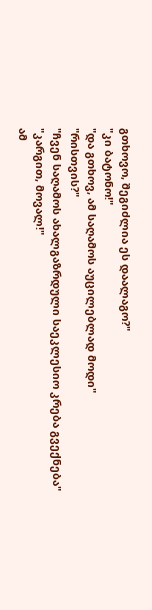გთხოვო, შეგიძლია ეს დაალაგო?"
"კი ბატონო!"
"და გთხოვ, ამ საღამოს აუცილებლად მოდი"
"რისთვის?"
"ჩვენ საღამოს ახალგაზრდული საეკლესიო კრება გვექნება"
"კარგით, მოვალ!"
ამ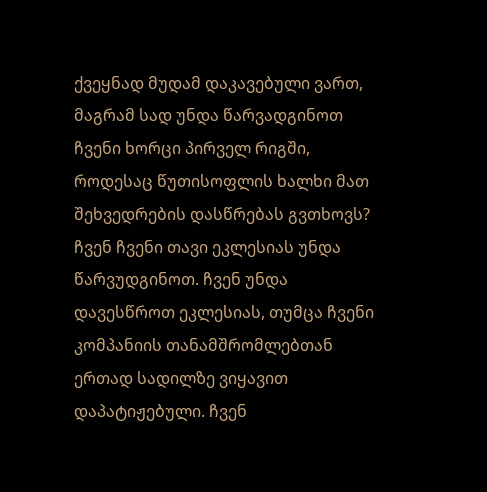ქვეყნად მუდამ დაკავებული ვართ, მაგრამ სად უნდა წარვადგინოთ ჩვენი ხორცი პირველ რიგში, როდესაც წუთისოფლის ხალხი მათ შეხვედრების დასწრებას გვთხოვს?
ჩვენ ჩვენი თავი ეკლესიას უნდა წარვუდგინოთ. ჩვენ უნდა დავესწროთ ეკლესიას, თუმცა ჩვენი კომპანიის თანამშრომლებთან ერთად სადილზე ვიყავით დაპატიჟებული. ჩვენ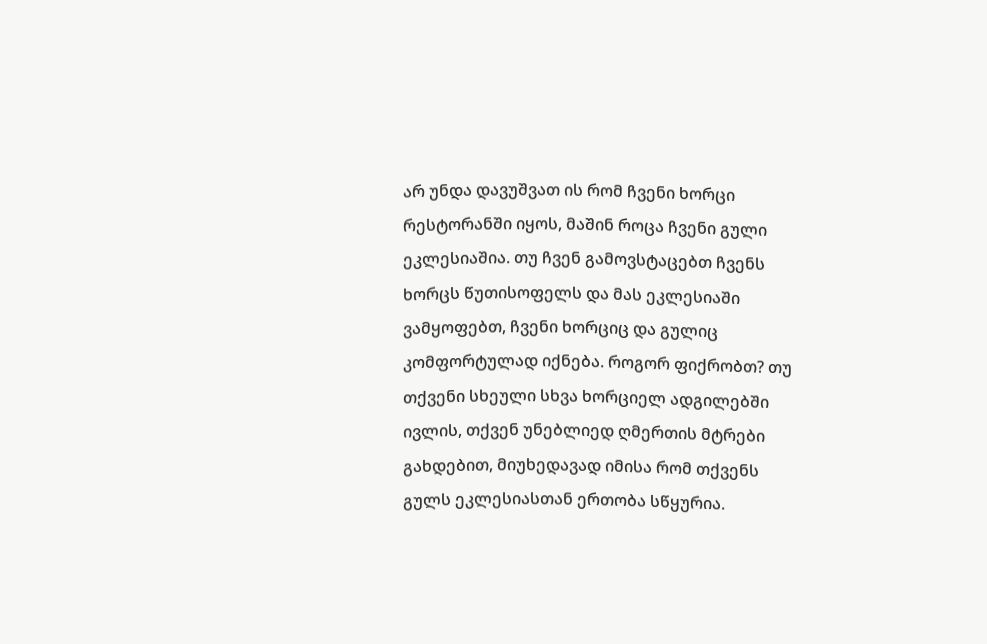არ უნდა დავუშვათ ის რომ ჩვენი ხორცი რესტორანში იყოს, მაშინ როცა ჩვენი გული ეკლესიაშია. თუ ჩვენ გამოვსტაცებთ ჩვენს ხორცს წუთისოფელს და მას ეკლესიაში ვამყოფებთ, ჩვენი ხორციც და გულიც კომფორტულად იქნება. როგორ ფიქრობთ? თუ თქვენი სხეული სხვა ხორციელ ადგილებში ივლის, თქვენ უნებლიედ ღმერთის მტრები გახდებით, მიუხედავად იმისა რომ თქვენს გულს ეკლესიასთან ერთობა სწყურია.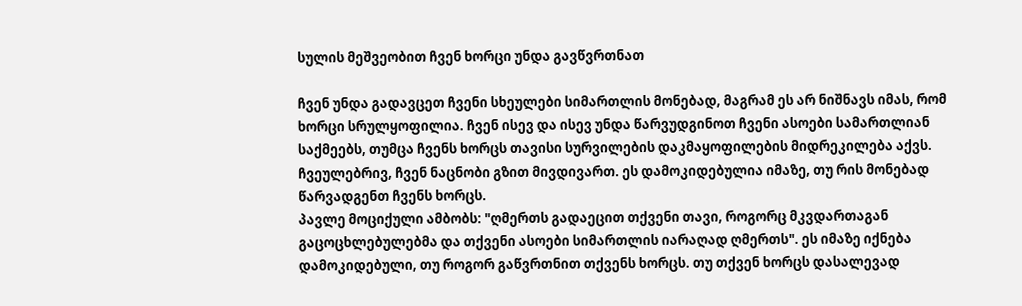სულის მეშვეობით ჩვენ ხორცი უნდა გავწვრთნათ

ჩვენ უნდა გადავცეთ ჩვენი სხეულები სიმართლის მონებად, მაგრამ ეს არ ნიშნავს იმას, რომ ხორცი სრულყოფილია. ჩვენ ისევ და ისევ უნდა წარვუდგინოთ ჩვენი ასოები სამართლიან საქმეებს, თუმცა ჩვენს ხორცს თავისი სურვილების დაკმაყოფილების მიდრეკილება აქვს. ჩვეულებრივ, ჩვენ ნაცნობი გზით მივდივართ. ეს დამოკიდებულია იმაზე, თუ რის მონებად წარვადგენთ ჩვენს ხორცს.
პავლე მოციქული ამბობს: "ღმერთს გადაეცით თქვენი თავი, როგორც მკვდართაგან გაცოცხლებულებმა და თქვენი ასოები სიმართლის იარაღად ღმერთს". ეს იმაზე იქნება დამოკიდებული, თუ როგორ გაწვრთნით თქვენს ხორცს. თუ თქვენ ხორცს დასალევად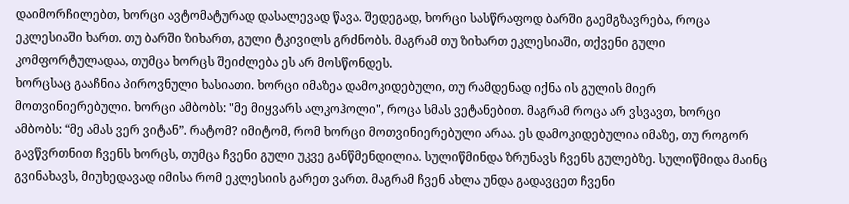დაიმორჩილებთ, ხორცი ავტომატურად დასალევად წავა. შედეგად, ხორცი სასწრაფოდ ბარში გაემგზავრება, როცა ეკლესიაში ხართ. თუ ბარში ზიხართ, გული ტკივილს გრძნობს. მაგრამ თუ ზიხართ ეკლესიაში, თქვენი გული კომფორტულადაა, თუმცა ხორცს შეიძლება ეს არ მოსწონდეს.
ხორცსაც გააჩნია პიროვნული ხასიათი. ხორცი იმაზეა დამოკიდებული, თუ რამდენად იქნა ის გულის მიერ მოთვინიერებული. ხორცი ამბობს: "მე მიყვარს ალკოჰოლი", როცა სმას ვეტანებით. მაგრამ როცა არ ვსვავთ, ხორცი ამბობს: “მე ამას ვერ ვიტან”. რატომ? იმიტომ, რომ ხორცი მოთვინიერებული არაა. ეს დამოკიდებულია იმაზე, თუ როგორ გავწვრთნით ჩვენს ხორცს, თუმცა ჩვენი გული უკვე განწმენდილია. სულიწმინდა ზრუნავს ჩვენს გულებზე. სულიწმიდა მაინც გვინახავს, მიუხედავად იმისა რომ ეკლესიის გარეთ ვართ. მაგრამ ჩვენ ახლა უნდა გადავცეთ ჩვენი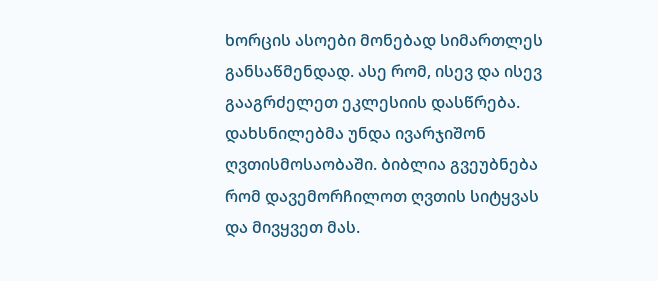ხორცის ასოები მონებად სიმართლეს განსაწმენდად. ასე რომ, ისევ და ისევ გააგრძელეთ ეკლესიის დასწრება.
დახსნილებმა უნდა ივარჯიშონ ღვთისმოსაობაში. ბიბლია გვეუბნება რომ დავემორჩილოთ ღვთის სიტყვას და მივყვეთ მას.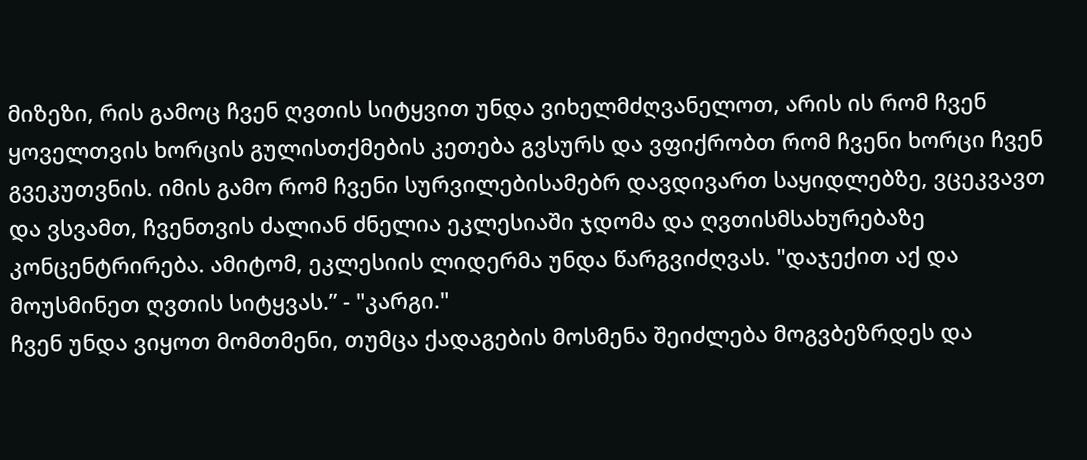მიზეზი, რის გამოც ჩვენ ღვთის სიტყვით უნდა ვიხელმძღვანელოთ, არის ის რომ ჩვენ ყოველთვის ხორცის გულისთქმების კეთება გვსურს და ვფიქრობთ რომ ჩვენი ხორცი ჩვენ გვეკუთვნის. იმის გამო რომ ჩვენი სურვილებისამებრ დავდივართ საყიდლებზე, ვცეკვავთ და ვსვამთ, ჩვენთვის ძალიან ძნელია ეკლესიაში ჯდომა და ღვთისმსახურებაზე კონცენტრირება. ამიტომ, ეკლესიის ლიდერმა უნდა წარგვიძღვას. "დაჯექით აქ და მოუსმინეთ ღვთის სიტყვას.” - "კარგი."
ჩვენ უნდა ვიყოთ მომთმენი, თუმცა ქადაგების მოსმენა შეიძლება მოგვბეზრდეს და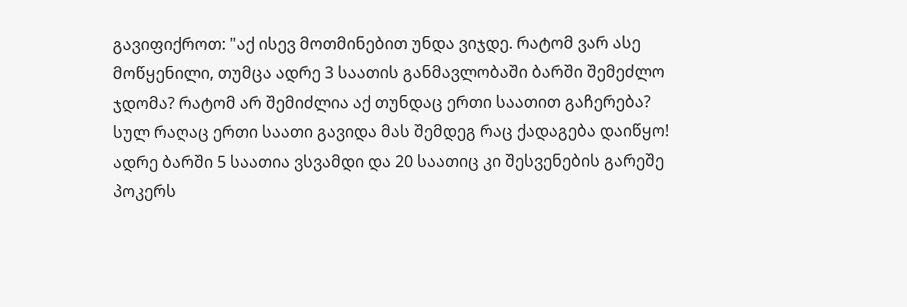გავიფიქროთ: "აქ ისევ მოთმინებით უნდა ვიჯდე. რატომ ვარ ასე მოწყენილი, თუმცა ადრე 3 საათის განმავლობაში ბარში შემეძლო ჯდომა? რატომ არ შემიძლია აქ თუნდაც ერთი საათით გაჩერება? სულ რაღაც ერთი საათი გავიდა მას შემდეგ რაც ქადაგება დაიწყო! ადრე ბარში 5 საათია ვსვამდი და 20 საათიც კი შესვენების გარეშე პოკერს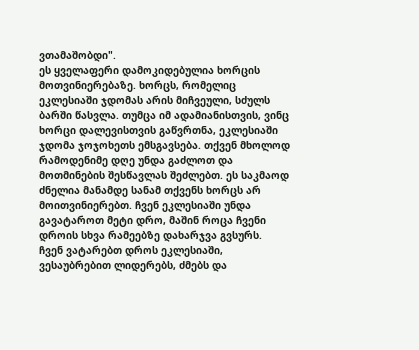ვთამაშობდი".
ეს ყველაფერი დამოკიდებულია ხორცის მოთვინიერებაზე. ხორცს, რომელიც ეკლესიაში ჯდომას არის მიჩვეული, სძულს ბარში წასვლა. თუმცა იმ ადამიანისთვის, ვინც ხორცი დალევისთვის გაწვრთნა, ეკლესიაში ჯდომა ჯოჯოხეთს ემსგავსება. თქვენ მხოლოდ რამოდენიმე დღე უნდა გაძლოთ და მოთმინების შესწავლას შეძლებთ. ეს საკმაოდ ძნელია მანამდე სანამ თქვენს ხორცს არ მოითვინიერებთ. ჩვენ ეკლესიაში უნდა გავატაროთ მეტი დრო, მაშინ როცა ჩვენი დროის სხვა რამეებზე დახარჯვა გვსურს.
ჩვენ ვატარებთ დროს ეკლესიაში, ვესაუბრებით ლიდერებს, ძმებს და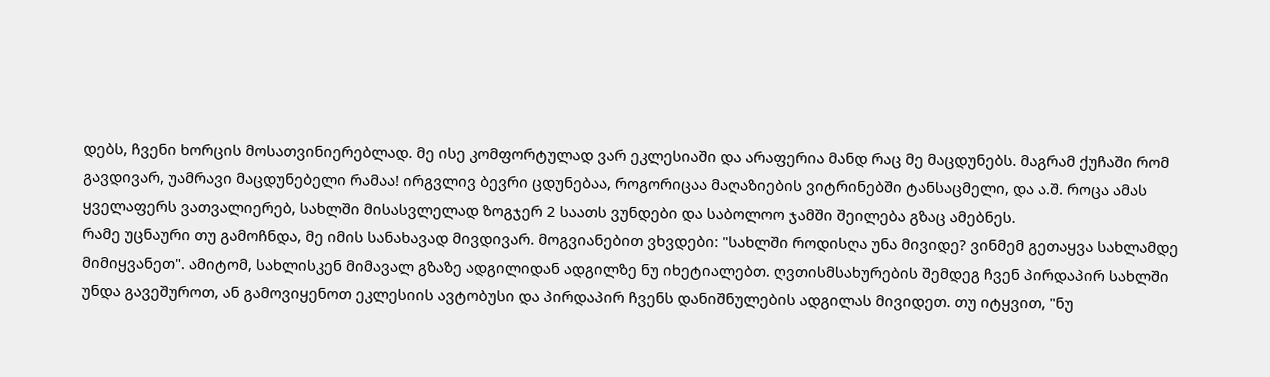დებს, ჩვენი ხორცის მოსათვინიერებლად. მე ისე კომფორტულად ვარ ეკლესიაში და არაფერია მანდ რაც მე მაცდუნებს. მაგრამ ქუჩაში რომ გავდივარ, უამრავი მაცდუნებელი რამაა! ირგვლივ ბევრი ცდუნებაა, როგორიცაა მაღაზიების ვიტრინებში ტანსაცმელი, და ა.შ. როცა ამას ყველაფერს ვათვალიერებ, სახლში მისასვლელად ზოგჯერ 2 საათს ვუნდები და საბოლოო ჯამში შეილება გზაც ამებნეს.
რამე უცნაური თუ გამოჩნდა, მე იმის სანახავად მივდივარ. მოგვიანებით ვხვდები: "სახლში როდისღა უნა მივიდე? ვინმემ გეთაყვა სახლამდე მიმიყვანეთ". ამიტომ, სახლისკენ მიმავალ გზაზე ადგილიდან ადგილზე ნუ იხეტიალებთ. ღვთისმსახურების შემდეგ ჩვენ პირდაპირ სახლში უნდა გავეშუროთ, ან გამოვიყენოთ ეკლესიის ავტობუსი და პირდაპირ ჩვენს დანიშნულების ადგილას მივიდეთ. თუ იტყვით, "ნუ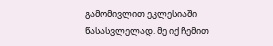გამომივლით ეკლესიაში წასასვლელად. მე იქ ჩემით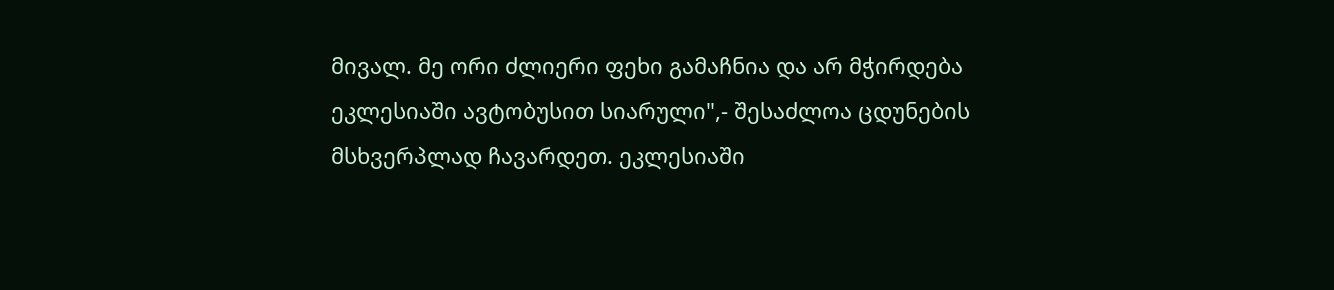მივალ. მე ორი ძლიერი ფეხი გამაჩნია და არ მჭირდება ეკლესიაში ავტობუსით სიარული",- შესაძლოა ცდუნების მსხვერპლად ჩავარდეთ. ეკლესიაში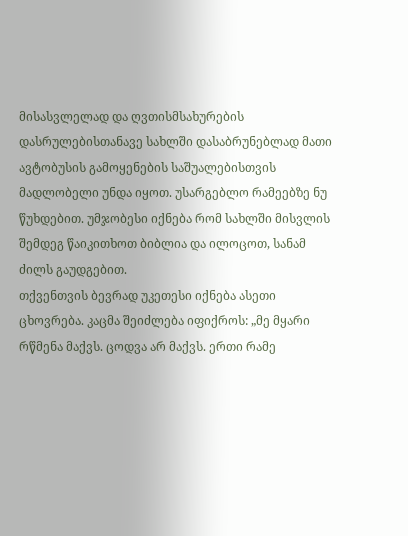მისასვლელად და ღვთისმსახურების დასრულებისთანავე სახლში დასაბრუნებლად მათი ავტობუსის გამოყენების საშუალებისთვის მადლობელი უნდა იყოთ. უსარგებლო რამეებზე ნუ წუხდებით. უმჯობესი იქნება რომ სახლში მისვლის შემდეგ წაიკითხოთ ბიბლია და ილოცოთ, სანამ ძილს გაუდგებით.
თქვენთვის ბევრად უკეთესი იქნება ასეთი ცხოვრება. კაცმა შეიძლება იფიქროს: „მე მყარი რწმენა მაქვს. ცოდვა არ მაქვს. ერთი რამე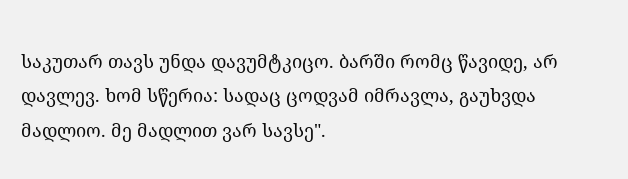საკუთარ თავს უნდა დავუმტკიცო. ბარში რომც წავიდე, არ დავლევ. ხომ სწერია: სადაც ცოდვამ იმრავლა, გაუხვდა მადლიო. მე მადლით ვარ სავსე".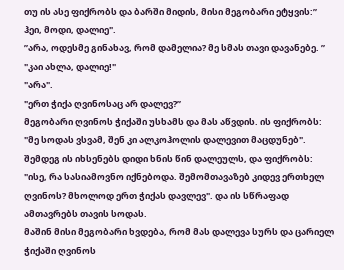თუ ის ასე ფიქრობს და ბარში მიდის, მისი მეგობარი ეტყვის:” ჰეი, მოდი, დალიე".
”არა, ოდესმე გინახავ, რომ დამელია? მე სმას თავი დავანებე. ”
"კაი ახლა, დალიე!"
"არა".
"ერთ ჭიქა ღვინოსაც არ დალევ?”
მეგობარი ღვინოს ჭიქაში უსხამს და მას აწვდის. ის ფიქრობს: "მე სოდას ვსვამ, შენ კი ალკოჰოლის დალევით მაცდუნებ". შემდეგ ის იხსენებს დიდი ხნის წინ დალეულს, და ფიქრობს: "ისე, რა სასიამოვნო იქნებოდა. შემომთავაზებ კიდევ ერთხელ ღვინოს? მხოლოდ ერთ ჭიქას დავლევ". და ის სწრაფად ამთავრებს თავის სოდას.
მაშინ მისი მეგობარი ხვდება, რომ მას დალევა სურს და ცარიელ ჭიქაში ღვინოს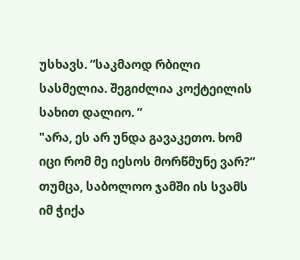უსხავს. ”საკმაოდ რბილი სასმელია. შეგიძლია კოქტეილის სახით დალიო. ”
"არა, ეს არ უნდა გავაკეთო. ხომ იცი რომ მე იესოს მორწმუნე ვარ?” თუმცა, საბოლოო ჯამში ის სვამს იმ ჭიქა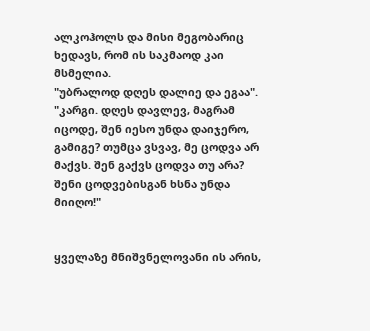ალკოჰოლს და მისი მეგობარიც ხედავს, რომ ის საკმაოდ კაი მსმელია.
"უბრალოდ დღეს დალიე და ეგაა".
"კარგი. დღეს დავლევ, მაგრამ იცოდე, შენ იესო უნდა დაიჯერო, გამიგე? თუმცა ვსვავ, მე ცოდვა არ მაქვს. შენ გაქვს ცოდვა თუ არა? შენი ცოდვებისგან ხსნა უნდა მიიღო!"


ყველაზე მნიშვნელოვანი ის არის,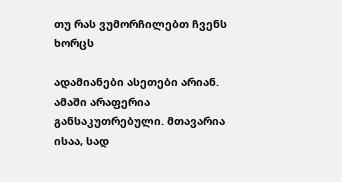თუ რას ვუმორჩილებთ ჩვენს ხორცს

ადამიანები ასეთები არიან. ამაში არაფერია განსაკუთრებული. მთავარია ისაა, სად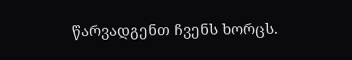წარვადგენთ ჩვენს ხორცს.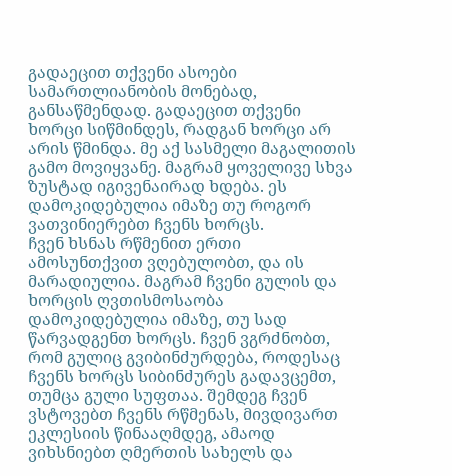გადაეცით თქვენი ასოები სამართლიანობის მონებად, განსაწმენდად. გადაეცით თქვენი ხორცი სიწმინდეს, რადგან ხორცი არ არის წმინდა. მე აქ სასმელი მაგალითის გამო მოვიყვანე. მაგრამ ყოველივე სხვა ზუსტად იგივენაირად ხდება. ეს დამოკიდებულია იმაზე თუ როგორ ვათვინიერებთ ჩვენს ხორცს.
ჩვენ ხსნას რწმენით ერთი ამოსუნთქვით ვღებულობთ, და ის მარადიულია. მაგრამ ჩვენი გულის და ხორცის ღვთისმოსაობა დამოკიდებულია იმაზე, თუ სად წარვადგენთ ხორცს. ჩვენ ვგრძნობთ, რომ გულიც გვიბინძურდება, როდესაც ჩვენს ხორცს სიბინძურეს გადავცემთ, თუმცა გული სუფთაა. შემდეგ ჩვენ ვსტოვებთ ჩვენს რწმენას, მივდივართ ეკლესიის წინააღმდეგ, ამაოდ ვიხსნიებთ ღმერთის სახელს და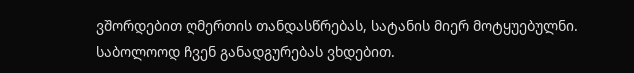ვშორდებით ღმერთის თანდასწრებას, სატანის მიერ მოტყუებულნი. საბოლოოდ ჩვენ განადგურებას ვხდებით.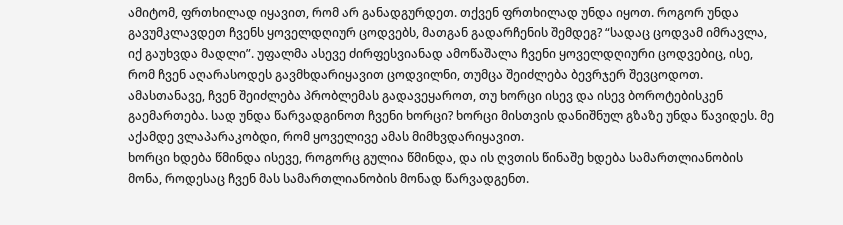ამიტომ, ფრთხილად იყავით, რომ არ განადგურდეთ. თქვენ ფრთხილად უნდა იყოთ. როგორ უნდა გავუმკლავდეთ ჩვენს ყოველდღიურ ცოდვებს, მათგან გადარჩენის შემდეგ? “სადაც ცოდვამ იმრავლა, იქ გაუხვდა მადლი”. უფალმა ასევე ძირფესვიანად ამოწაშალა ჩვენი ყოველდღიური ცოდვებიც, ისე, რომ ჩვენ აღარასოდეს გავმხდარიყავით ცოდვილნი, თუმცა შეიძლება ბევრჯერ შევცოდოთ.
ამასთანავე, ჩვენ შეიძლება პრობლემას გადავეყაროთ, თუ ხორცი ისევ და ისევ ბოროტებისკენ გაემართება. სად უნდა წარვადგინოთ ჩვენი ხორცი? ხორცი მისთვის დანიშნულ გზაზე უნდა წავიდეს. მე აქამდე ვლაპარაკობდი, რომ ყოველივე ამას მიმხვდარიყავით.
ხორცი ხდება წმინდა ისევე, როგორც გულია წმინდა, და ის ღვთის წინაშე ხდება სამართლიანობის მონა, როდესაც ჩვენ მას სამართლიანობის მონად წარვადგენთ.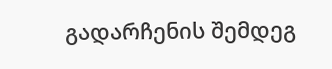გადარჩენის შემდეგ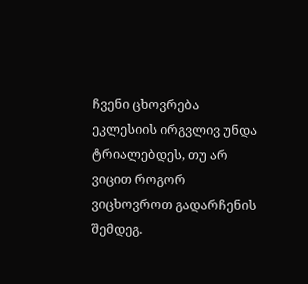ჩვენი ცხოვრება ეკლესიის ირგვლივ უნდა ტრიალებდეს, თუ არ ვიცით როგორ ვიცხოვროთ გადარჩენის შემდეგ.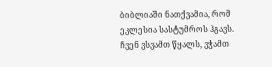ბიბლიაში ნათქვამია, რომ ეკლესია სასტუმროს ჰგავს. ჩვენ ვსვამთ წყალს, ვჭამთ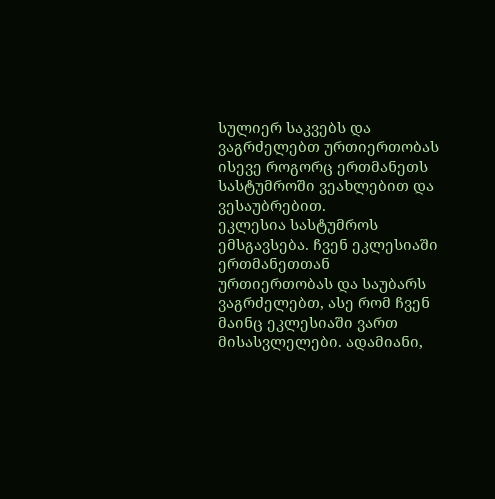სულიერ საკვებს და ვაგრძელებთ ურთიერთობას ისევე როგორც ერთმანეთს სასტუმროში ვეახლებით და ვესაუბრებით.
ეკლესია სასტუმროს ემსგავსება. ჩვენ ეკლესიაში ერთმანეთთან ურთიერთობას და საუბარს ვაგრძელებთ, ასე რომ ჩვენ მაინც ეკლესიაში ვართ მისასვლელები. ადამიანი,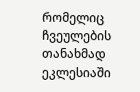რომელიც ჩვეულების თანახმად ეკლესიაში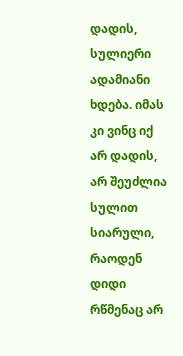დადის, სულიერი ადამიანი ხდება. იმას კი ვინც იქ არ დადის, არ შეუძლია სულით სიარული, რაოდენ დიდი რწმენაც არ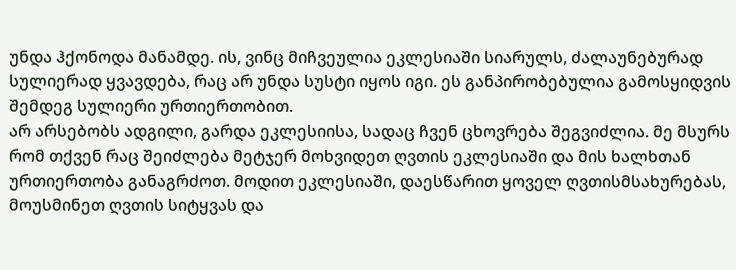უნდა ჰქონოდა მანამდე. ის, ვინც მიჩვეულია ეკლესიაში სიარულს, ძალაუნებურად სულიერად ყვავდება, რაც არ უნდა სუსტი იყოს იგი. ეს განპირობებულია გამოსყიდვის შემდეგ სულიერი ურთიერთობით.
არ არსებობს ადგილი, გარდა ეკლესიისა, სადაც ჩვენ ცხოვრება შეგვიძლია. მე მსურს რომ თქვენ რაც შეიძლება მეტჯერ მოხვიდეთ ღვთის ეკლესიაში და მის ხალხთან ურთიერთობა განაგრძოთ. მოდით ეკლესიაში, დაესწარით ყოველ ღვთისმსახურებას, მოუსმინეთ ღვთის სიტყვას და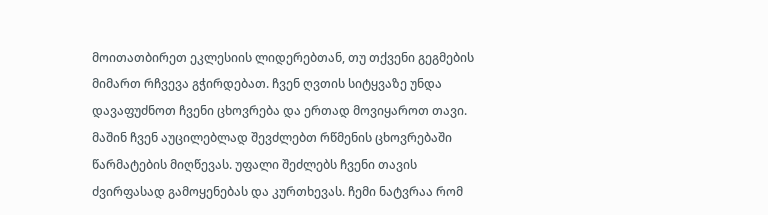მოითათბირეთ ეკლესიის ლიდერებთან, თუ თქვენი გეგმების მიმართ რჩვევა გჭირდებათ. ჩვენ ღვთის სიტყვაზე უნდა დავაფუძნოთ ჩვენი ცხოვრება და ერთად მოვიყაროთ თავი. მაშინ ჩვენ აუცილებლად შევძლებთ რწმენის ცხოვრებაში წარმატების მიღწევას. უფალი შეძლებს ჩვენი თავის ძვირფასად გამოყენებას და კურთხევას. ჩემი ნატვრაა რომ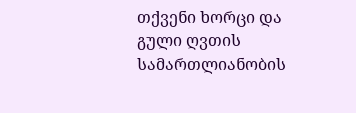თქვენი ხორცი და გული ღვთის სამართლიანობის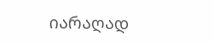იარაღად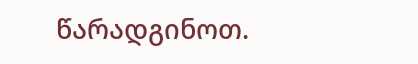წარადგინოთ.